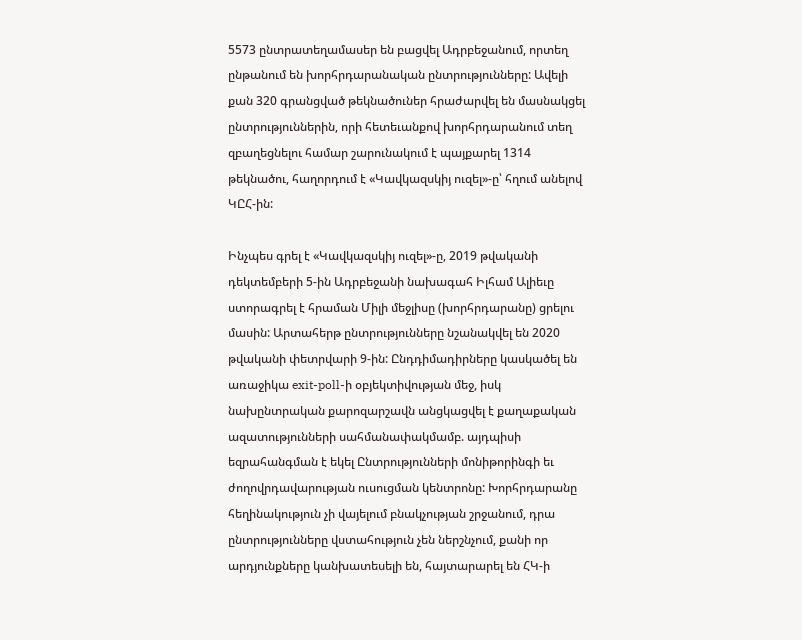5573 ընտրատեղամասեր են բացվել Ադրբեջանում, որտեղ ընթանում են խորհրդարանական ընտրությունները: Ավելի քան 320 գրանցված թեկնածուներ հրաժարվել են մասնակցել ընտրություններին, որի հետեւանքով խորհրդարանում տեղ զբաղեցնելու համար շարունակում է պայքարել 1314 թեկնածու, հաղորդում է «Կավկազսկիյ ուզել»-ը՝ հղում անելով ԿԸՀ-ին:

Ինչպես գրել է «Կավկազսկիյ ուզել»-ը, 2019 թվականի դեկտեմբերի 5-ին Ադրբեջանի նախագահ Իլհամ Ալիեւը ստորագրել է հրաման Միլի մեջլիսը (խորհրդարանը) ցրելու մասին: Արտահերթ ընտրությունները նշանակվել են 2020 թվականի փետրվարի 9-ին: Ընդդիմադիրները կասկածել են առաջիկա exit-poll-ի օբյեկտիվության մեջ, իսկ նախընտրական քարոզարշավն անցկացվել է քաղաքական ազատությունների սահմանափակմամբ. այդպիսի եզրահանգման է եկել Ընտրությունների մոնիթորինգի եւ ժողովրդավարության ուսուցման կենտրոնը: Խորհրդարանը հեղինակություն չի վայելում բնակչության շրջանում, դրա ընտրությունները վստահություն չեն ներշնչում, քանի որ արդյունքները կանխատեսելի են, հայտարարել են ՀԿ-ի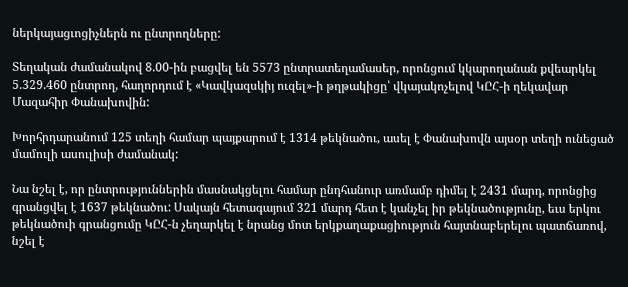ներկայացւոցիչներն ու ընտրողները:

Տեղական ժամանակով 8.00-ին բացվել են 5573 ընտրատեղամասեր, որոնցում կկարողանան քվեարկել 5.329.460 ընտրող, հաղորդում է «Կավկազսկիյ ուզել»-ի թղթակիցը՝ վկայակոչելով ԿԸՀ-ի ղեկավար Մազահիր Փանախովին:

Խորհրդարանում 125 տեղի համար պայքարում է 1314 թեկնածու, ասել է Փանախովն այսօր տեղի ունեցած մամուլի ասուլիսի ժամանակ:

Նա նշել է, որ ընտրություններին մասնակցելու համար ընդհանուր առմամբ դիմել է 2431 մարդ, որոնցից գրանցվել է 1637 թեկնածու: Սակայն հետագայում 321 մարդ հետ է կանչել իր թեկնածությունը, եւս երկու թեկնածուի գրանցումը ԿԸՀ-ն չեղարկել է նրանց մոտ երկքաղաքացիություն հայտնաբերելու պատճառով, նշել է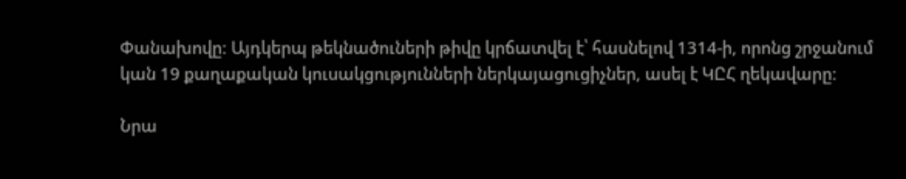Փանախովը: Այդկերպ թեկնածուների թիվը կրճատվել է՝ հասնելով 1314-ի, որոնց շրջանում կան 19 քաղաքական կուսակցությունների ներկայացուցիչներ, ասել է ԿԸՀ ղեկավարը:

Նրա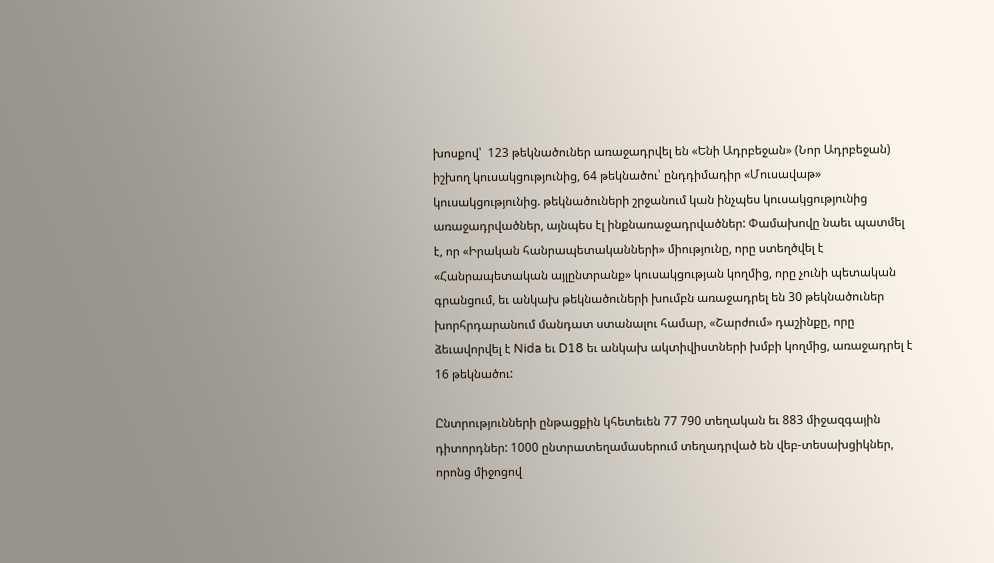խոսքով՝  123 թեկնածուներ առաջադրվել են «Ենի Ադրբեջան» (Նոր Ադրբեջան) իշխող կուսակցությունից, 64 թեկնածու՝ ընդդիմադիր «Մուսավաթ» կուսակցությունից. թեկնածուների շրջանում կան ինչպես կուսակցությունից առաջադրվածներ, այնպես էլ ինքնառաջադրվածներ: Փամախովը նաեւ պատմել է, որ «Իրական հանրապետականների» միությունը, որը ստեղծվել է «Հանրապետական այլընտրանք» կուսակցության կողմից, որը չունի պետական գրանցում, եւ անկախ թեկնածուների խումբն առաջադրել են 30 թեկնածուներ խորհրդարանում մանդատ ստանալու համար, «Շարժում» դաշինքը, որը ձեւավորվել է Nida եւ D18 եւ անկախ ակտիվիստների խմբի կողմից, առաջադրել է 16 թեկնածու:

Ընտրությունների ընթացքին կհետեւեն 77 790 տեղական եւ 883 միջազգային դիտորդներ: 1000 ընտրատեղամասերում տեղադրված են վեբ-տեսախցիկներ, որոնց միջոցով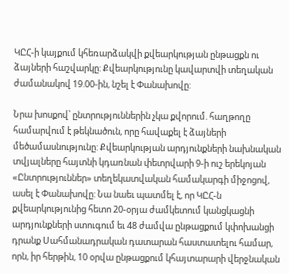ԿԸՀ-ի կայքում կհեռարձակվի քվեարկության ընթացքն ու ձայների հաշվարկը: Քվեարկությունը կավարտվի տեղական ժամանակով 19.00-ին, նշել է Փանախովը:

Նրա խոսքով՝ ընտրություններին չկա քվորում. հաղթողը համարվում է թեկնածուն, որը հավաքել է ձայների մեծամասնությունը: Քվեարկության արդյունքների նախնական տվյալները հայտնի կդառնան փետրվարի 9-ի ուշ երեկոյան «Ընտրություններ» տեղեկատվական համակարգի միջոցով, ասել է Փանախովը: Նա նաեւ պատմել է, որ ԿԸՀ-ն քվեարկությունից հետո 20-օրյա ժամկետում կանցկացնի արդյունքների ստուգում եւ 48 ժամվա ընթացքում կփոխանցի դրանք Սահմանադրական դատարան հաստատելու համար, որն, իր հերթին, 10 օրվա ընթացքում կհայտարարի վերջնական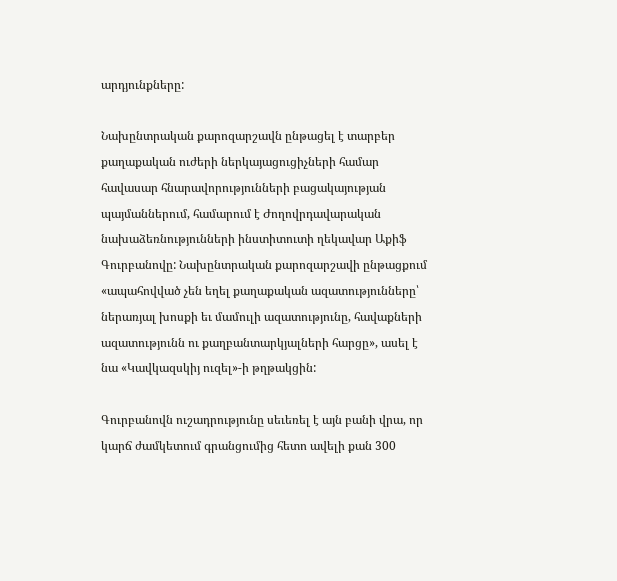արդյունքները:

Նախընտրական քարոզարշավն ընթացել է տարբեր քաղաքական ուժերի ներկայացուցիչների համար հավասար հնարավորությունների բացակայության պայմաններում, համարում է Ժողովրդավարական նախաձեռնությունների ինստիտուտի ղեկավար Աքիֆ Գուրբանովը: Նախընտրական քարոզարշավի ընթացքում «ապահովված չեն եղել քաղաքական ազատությունները՝ ներառյալ խոսքի եւ մամուլի ազատությունը, հավաքների ազատությունն ու քաղբանտարկյալների հարցը», ասել է նա «Կավկազսկիյ ուզել»-ի թղթակցին:

Գուրբանովն ուշադրությունը սեւեռել է այն բանի վրա, որ կարճ ժամկետում գրանցումից հետո ավելի քան 300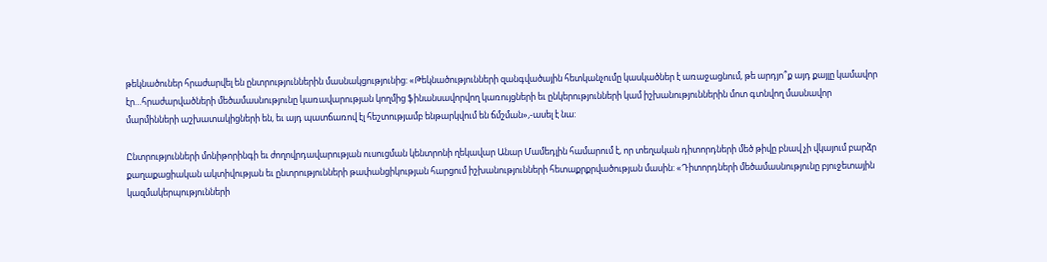թեկնածուներ հրաժարվել են ընտրություններին մասնակցությունից: «Թեկնածությունների զանգվածային հետկանչումը կասկածներ է առաջացնում, թե արդյո՞ք այդ քայլը կամավոր էր…հրաժարվածների մեծամասնությունը կառավարության կողմից ֆինանսավորվող կառույցների եւ ընկերությունների կամ իշխանություններին մոտ գտնվող մասնավոր մարմինների աշխատակիցների են, եւ այդ պատճառով էլ հեշտությամբ ենթարկվում են ճմշման»,-ասել է նա:

Ընտրությունների մոնիթորինգի եւ ժողովրդավարության ուսուցման կենտրոնի ղեկավար Անար Մամեդլին համարում է, որ տեղական դիտորդների մեծ թիվը բնավ չի վկայում բարձր քաղաքացիական ակտիվության եւ ընտրությունների թափանցիկության հարցում իշխանությունների հետաքրքրվածության մասին: «Դիտորդների մեծամասնությունը բյուջետային կազմակերպությունների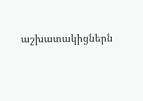աշխատակիցներն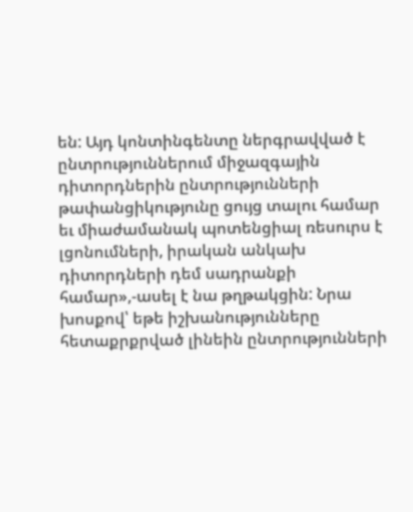են: Այդ կոնտինգենտը ներգրավված է ընտրություններում միջազգային դիտորդներին ընտրությունների թափանցիկությունը ցույց տալու համար եւ միաժամանակ պոտենցիալ ռեսուրս է լցոնումների, իրական անկախ դիտորդների դեմ սադրանքի համար»,-ասել է նա թղթակցին: Նրա խոսքով՝ եթե իշխանությունները հետաքրքրված լինեին ընտրությունների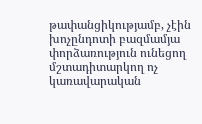թափանցիկությամբ, չէին խոչընդոտի բազմամյա փորձառություն ունեցող մշտադիտարկող ոչ կառավարական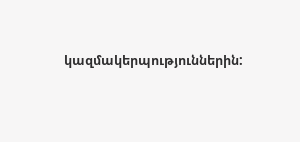կազմակերպություններին: